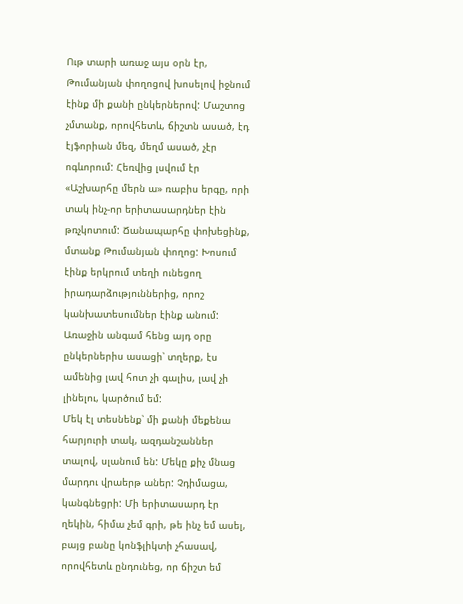Ութ տարի առաջ այս օրն էր, Թումանյան փողոցով խոսելով իջնում էինք մի քանի ընկերներով: Մաշտոց չմտանք, որովհետև, ճիշտն ասած, էդ էյֆորիան մեզ, մեղմ ասած, չէր ոգևորում: Հեռվից լսվում էր «Աշխարհը մերն ա» ռաբիս երգը, որի տակ ինչ-որ երիտասարդներ էին թռչկոտում: Ճանապարհը փոխեցինք, մտանք Թումանյան փողոց: Խոսում էինք երկրում տեղի ունեցող իրադարձություններից, որոշ կանխատեսումներ էինք անում: Առաջին անգամ հենց այդ օրը ընկերներիս ասացի՝ տղերք, էս ամենից լավ հոտ չի գալիս, լավ չի լինելու, կարծում եմ:
Մեկ էլ տեսնենք՝ մի քանի մեքենա հարյուրի տակ, ազդանշաններ տալով, սլանում են: Մեկը քիչ մնաց մարդու վրաերթ աներ: Չդիմացա, կանգնեցրի: Մի երիտասարդ էր ղեկին, հիմա չեմ գրի, թե ինչ եմ ասել, բայց բանը կոնֆլիկտի չհասավ, որովհետև ընդունեց, որ ճիշտ եմ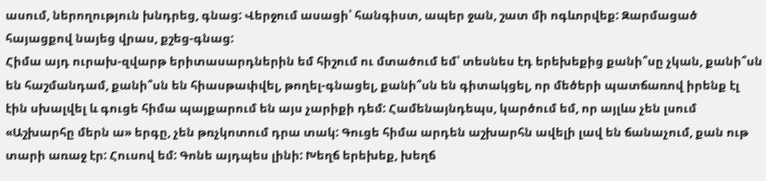ասում, ներողություն խնդրեց, գնաց: Վերջում ասացի՝ հանգիստ, ապեր ջան, շատ մի ոգևորվեք: Զարմացած հայացքով նայեց վրաս, քշեց-գնաց:
Հիմա այդ ուրախ-զվարթ երիտասարդներին եմ հիշում ու մտածում եմ՝ տեսնես էդ երեխեքից քանի՞սը չկան, քանի՞սն են հաշմանդամ, քանի՞սն են հիասթափվել, թողել-գնացել, քանի՞սն են գիտակցել, որ մեծերի պատճառով իրենք էլ էին սխալվել և գուցե հիմա պայքարում են այս չարիքի դեմ: Համենայնդեպս, կարծում եմ, որ այլևս չեն լսում «Աշխարհը մերն ա» երգը, չեն թռչկոտում դրա տակ: Գուցե հիմա արդեն աշխարհն ավելի լավ են ճանաչում, քան ութ տարի առաջ էր: Հուսով եմ: Գոնե այդպես լինի: Խեղճ երեխեք, խեղճ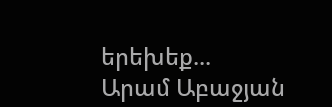երեխեք...
Արամ Աբաջյան